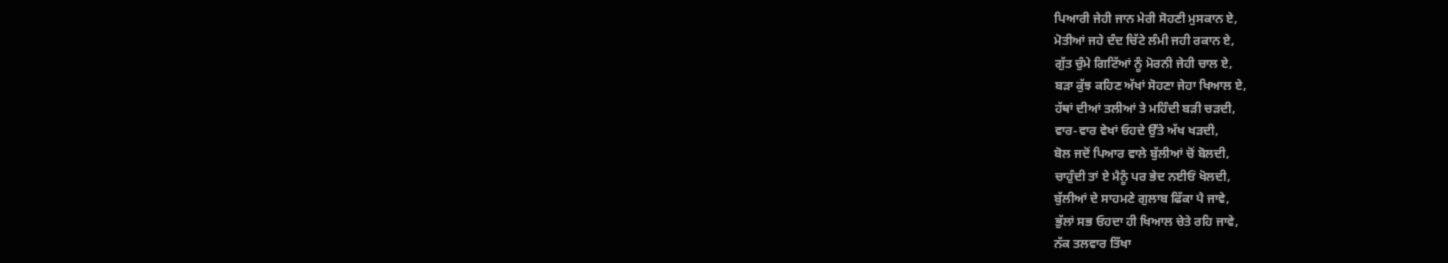ਪਿਆਰੀ ਜੇਹੀ ਜਾਨ ਮੇਰੀ ਸੋਹਣੀ ਮੁਸਕਾਨ ਏ,
ਮੋਤੀਆਂ ਜਹੇ ਦੰਦ ਚਿੱਟੇ ਲੰਮੀ ਜਹੀ ਰਕਾਨ ਏ,
ਗੁੱਤ ਚੁੰਮੇ ਗਿਟਿੱਆਂ ਨੂੰ ਮੋਰਨੀ ਜੇਹੀ ਚਾਲ ਏ,
ਬੜਾ ਕੁੱਝ ਕਹਿਣ ਅੱਖਾਂ ਸੋਹਣਾ ਜੇਹਾ ਖਿਆਲ ਏ,
ਹੱਥਾਂ ਦੀਆਂ ਤਲੀਆਂ ਤੇ ਮਹਿੰਦੀ ਬੜੀ ਚੜਦੀ,
ਵਾਰ-ਵਾਰ ਵੇਖਾਂ ਓਹਦੇ ਉੱਤੇ ਅੱਖ ਖੜਦੀ,
ਬੋਲ ਜਦੋਂ ਪਿਆਰ ਵਾਲੇ ਬੁੱਲੀਆਂ ਚੋਂ ਬੋਲਦੀ,
ਚਾਹੁੰਦੀ ਤਾਂ ਏ ਮੈਨੂੰ ਪਰ ਭੇਦ ਨਈਓਂ ਖੋਲਦੀ,
ਬੁੱਲੀਆਂ ਦੇ ਸਾਹਮਣੇ ਗੁਲਾਬ ਫਿੱਕਾ ਪੈ ਜਾਵੇ,
ਭੁੱਲਾਂ ਸਭ ਓਹਦਾ ਹੀ ਖਿਆਲ ਚੇਤੇ ਰਹਿ ਜਾਵੇ,
ਨੱਕ ਤਲਵਾਰ ਤਿੱਖਾ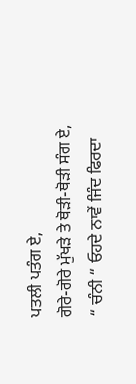ਪਤਲੀ ਪਤੰਗ ਏ,
ਗੋਰੇ-ਗੋਰੇ ਮੁੱਖੜੇ ਤੇ ਥੋੜੀ-ਥੋੜੀ ਸੰਗ ਏ,
“ ਚੰਨੀ “ ਓਹਦੇ ਨਾਵੇਂ ਜਿੰਦ ਫਿਰਦਾ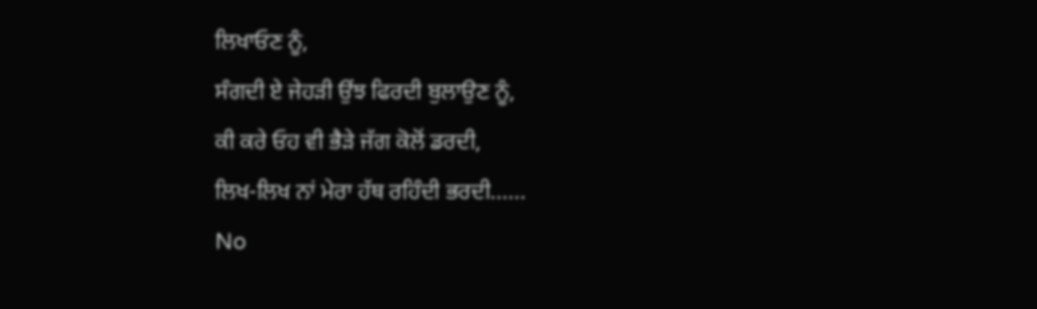ਲਿਖਾਓਣ ਨੂੰ,
ਸੰਗਦੀ ਏ ਜੇਹੜੀ ਉਂਝ ਫਿਰਦੀ ਬੁਲਾਉਣ ਨੂੰ,
ਕੀ ਕਰੇ ਓਹ ਵੀ ਭੈੜੇ ਜੱਗ ਕੋਲੋਂ ਡਰਦੀ,
ਲਿਖ-ਲਿਖ ਨਾਂ ਮੇਰਾ ਹੱਥ ਰਹਿੰਦੀ ਭਰਦੀ......
No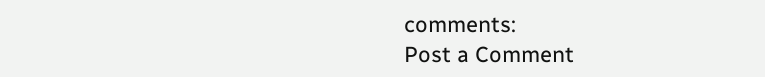comments:
Post a Comment